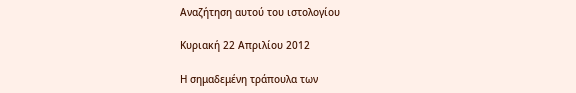Αναζήτηση αυτού του ιστολογίου

Κυριακή 22 Απριλίου 2012

Η σημαδεμένη τράπουλα των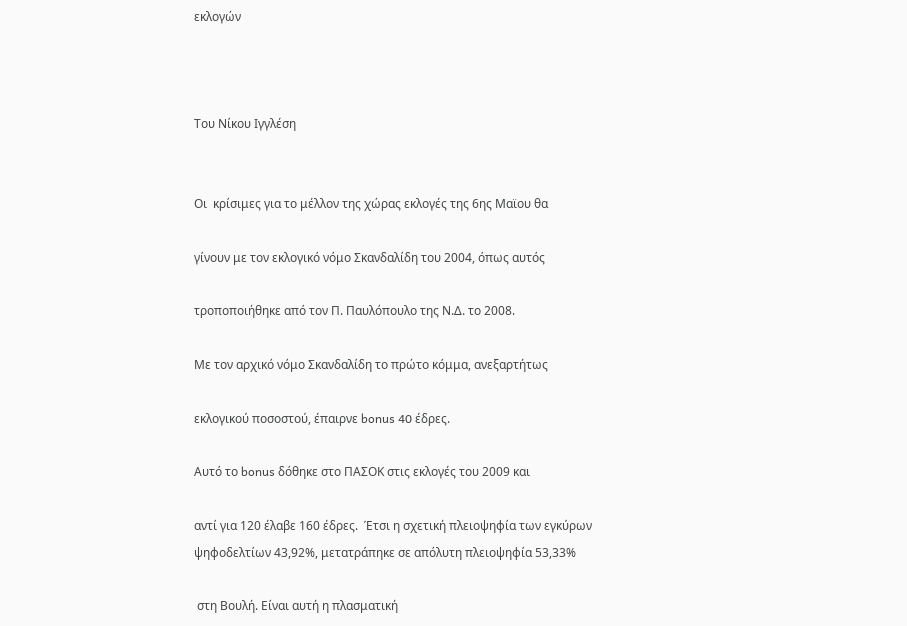εκλογών



Tου Νίκου Ιγγλέση


Οι  κρίσιμες για το μέλλον της χώρας εκλογές της 6ης Μαϊου θα

γίνουν με τον εκλογικό νόμο Σκανδαλίδη του 2004, όπως αυτός

τροποποιήθηκε από τον Π. Παυλόπουλο της Ν.Δ. το 2008.

Με τον αρχικό νόμο Σκανδαλίδη το πρώτο κόμμα, ανεξαρτήτως

εκλογικού ποσοστού, έπαιρνε bonus 40 έδρες.

Αυτό το bonus δόθηκε στο ΠΑΣΟΚ στις εκλογές του 2009 και

αντί για 120 έλαβε 160 έδρες.  Έτσι η σχετική πλειοψηφία των εγκύρων ψηφοδελτίων 43,92%, μετατράπηκε σε απόλυτη πλειοψηφία 53,33%

 στη Βουλή. Είναι αυτή η πλασματική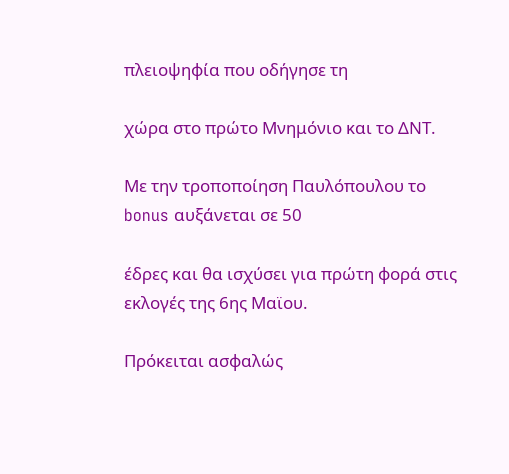πλειοψηφία που οδήγησε τη

χώρα στο πρώτο Μνημόνιο και το ΔΝΤ.

Με την τροποποίηση Παυλόπουλου το bonus αυξάνεται σε 50

έδρες και θα ισχύσει για πρώτη φορά στις εκλογές της 6ης Μαϊου.

Πρόκειται ασφαλώς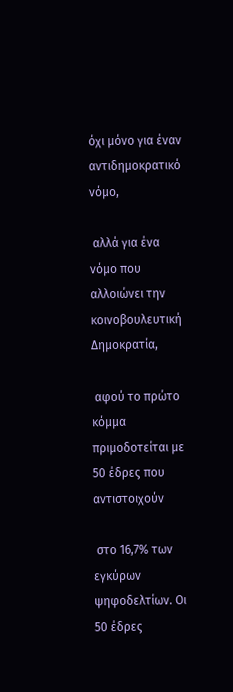όχι μόνο για έναν αντιδημοκρατικό νόμο,

 αλλά για ένα νόμο που αλλοιώνει την κοινοβουλευτική Δημοκρατία,

 αφού το πρώτο κόμμα πριμοδοτείται με 50 έδρες που αντιστοιχούν

 στο 16,7% των εγκύρων ψηφοδελτίων. Οι 50 έδρες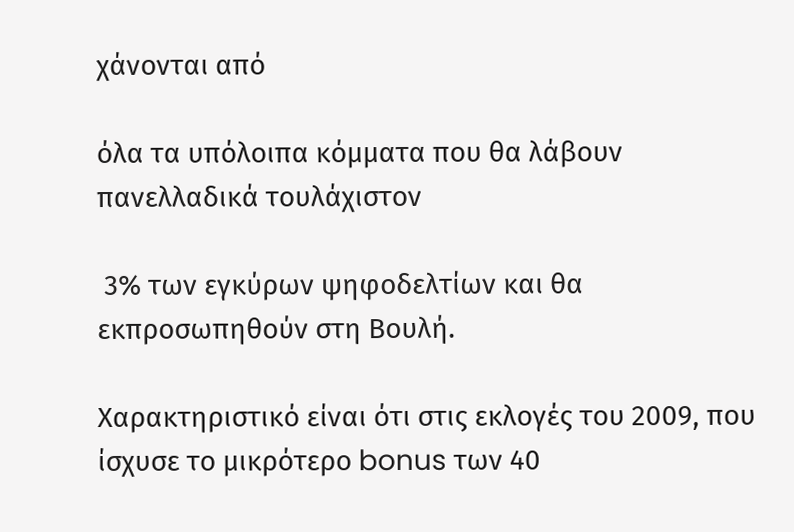χάνονται από

όλα τα υπόλοιπα κόμματα που θα λάβουν πανελλαδικά τουλάχιστον

 3% των εγκύρων ψηφοδελτίων και θα εκπροσωπηθούν στη Βουλή.

Χαρακτηριστικό είναι ότι στις εκλογές του 2009, που ίσχυσε το μικρότερο bonus των 40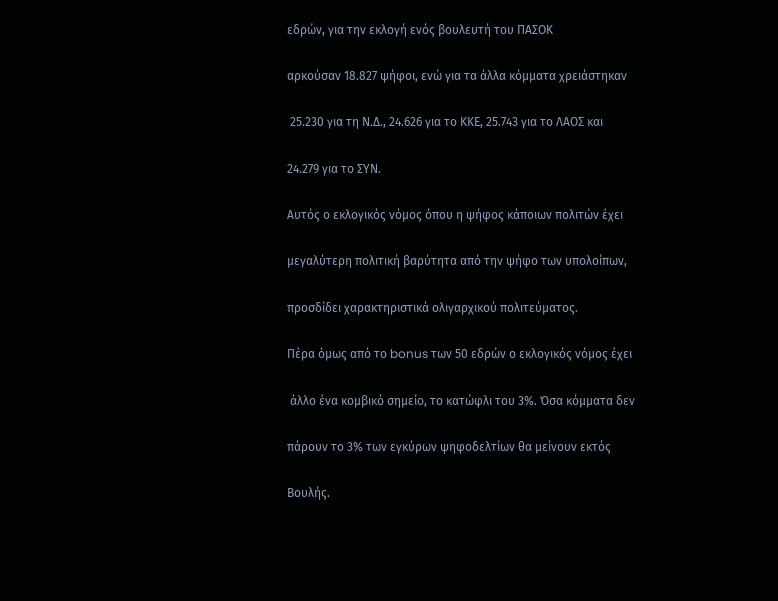εδρών, για την εκλογή ενός βουλευτή του ΠΑΣΟΚ

αρκούσαν 18.827 ψήφοι, ενώ για τα άλλα κόμματα χρειάστηκαν

 25.230 για τη Ν.Δ., 24.626 για το ΚΚΕ, 25.743 για το ΛΑΟΣ και

24.279 για το ΣΥΝ.

Αυτός ο εκλογικός νόμος όπου η ψήφος κάποιων πολιτών έχει

μεγαλύτερη πολιτική βαρύτητα από την ψήφο των υπολοίπων,

προσδίδει χαρακτηριστικά ολιγαρχικού πολιτεύματος.

Πέρα όμως από το bonus των 50 εδρών ο εκλογικός νόμος έχει

 άλλο ένα κομβικό σημείο, το κατώφλι του 3%. Όσα κόμματα δεν

πάρουν το 3% των εγκύρων ψηφοδελτίων θα μείνουν εκτός

Βουλής.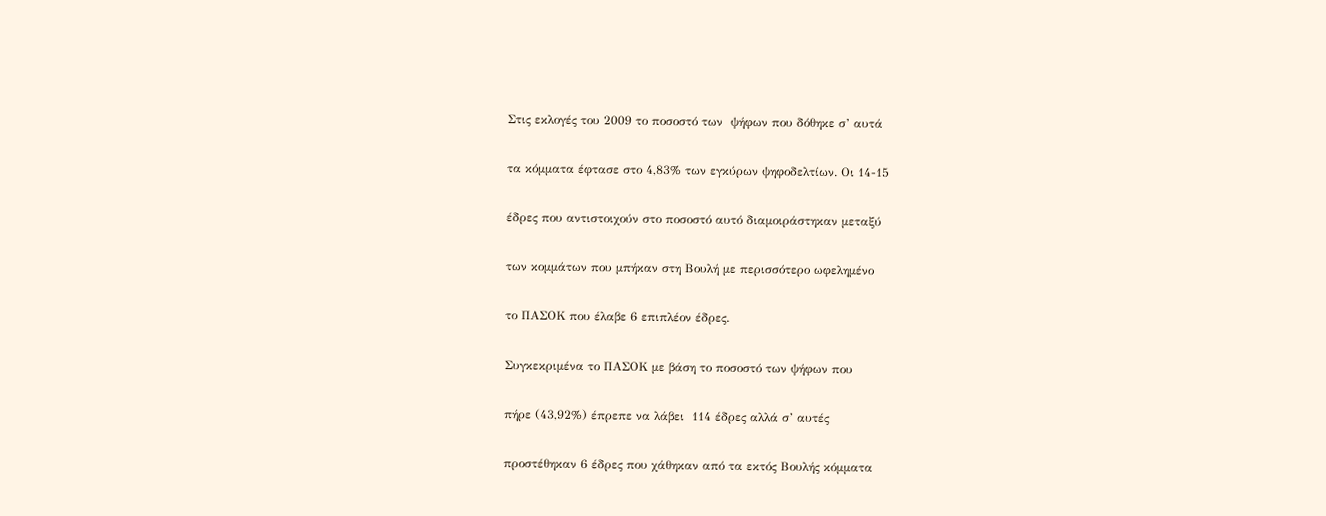Στις εκλογές του 2009 το ποσοστό των  ψήφων που δόθηκε σ’ αυτά

τα κόμματα έφτασε στο 4,83% των εγκύρων ψηφοδελτίων. Οι 14-15

έδρες που αντιστοιχούν στο ποσοστό αυτό διαμοιράστηκαν μεταξύ

των κομμάτων που μπήκαν στη Βουλή με περισσότερο ωφελημένο

το ΠΑΣΟΚ που έλαβε 6 επιπλέον έδρες.

Συγκεκριμένα το ΠΑΣΟΚ με βάση το ποσοστό των ψήφων που

πήρε (43,92%) έπρεπε να λάβει  114 έδρες αλλά σ’ αυτές

προστέθηκαν 6 έδρες που χάθηκαν από τα εκτός Βουλής κόμματα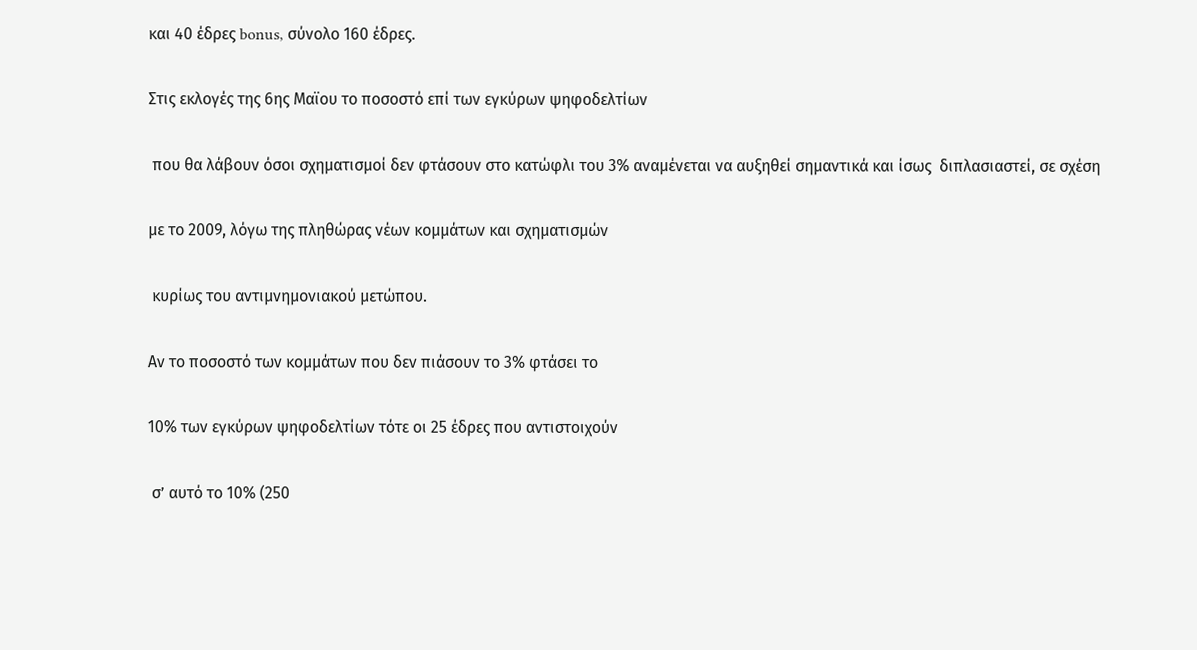και 40 έδρες bonus, σύνολο 160 έδρες.

Στις εκλογές της 6ης Μαϊου το ποσοστό επί των εγκύρων ψηφοδελτίων

 που θα λάβουν όσοι σχηματισμοί δεν φτάσουν στο κατώφλι του 3% αναμένεται να αυξηθεί σημαντικά και ίσως  διπλασιαστεί, σε σχέση

με το 2009, λόγω της πληθώρας νέων κομμάτων και σχηματισμών

 κυρίως του αντιμνημονιακού μετώπου.

Αν το ποσοστό των κομμάτων που δεν πιάσουν το 3% φτάσει το

10% των εγκύρων ψηφοδελτίων τότε οι 25 έδρες που αντιστοιχούν

 σ’ αυτό το 10% (250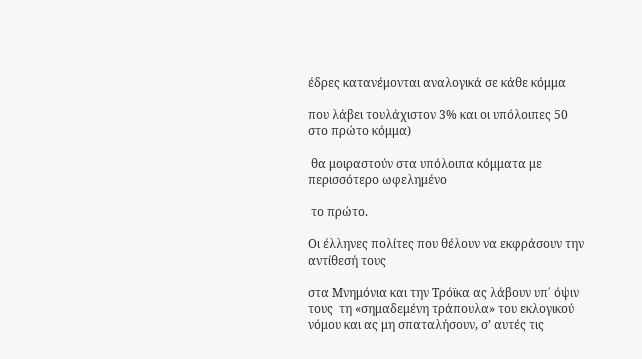έδρες κατανέμονται αναλογικά σε κάθε κόμμα

που λάβει τουλάχιστον 3% και οι υπόλοιπες 50 στο πρώτο κόμμα)

 θα μοιραστούν στα υπόλοιπα κόμματα με περισσότερο ωφελημένο

 το πρώτο.

Οι έλληνες πολίτες που θέλουν να εκφράσουν την αντίθεσή τους

στα Μνημόνια και την Τρόϊκα ας λάβουν υπ΄ όψιν τους  τη «σημαδεμένη τράπουλα» του εκλογικού νόμου και ας μη σπαταλήσουν, σ’ αυτές τις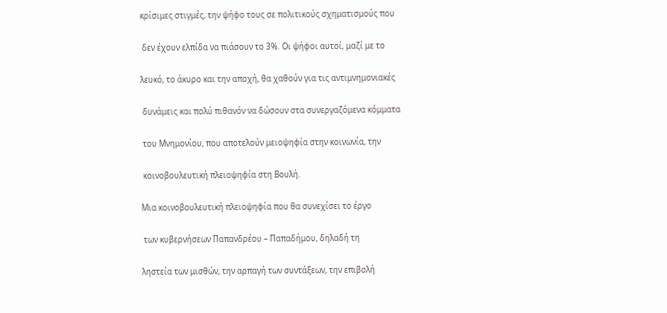κρίσιμες στιγμές, την ψήφο τους σε πολιτικούς σχηματισμούς που

 δεν έχουν ελπίδα να πιάσουν το 3%. Οι ψήφοι αυτοί, μαζί με το

λευκό, το άκυρο και την αποχή, θα χαθούν για τις αντιμνημονιακές

 δυνάμεις και πολύ πιθανόν να δώσουν στα συνεργαζόμενα κόμματα

 του Μνημονίου, που αποτελούν μειοψηφία στην κοινωνία, την

 κοινοβουλευτική πλειοψηφία στη Βουλή.

Μια κοινοβουλευτική πλειοψηφία που θα συνεχίσει το έργο

 των κυβερνήσεων Παπανδρέου – Παπαδήμου, δηλαδή τη

ληστεία των μισθών, την αρπαγή των συντάξεων, την επιβολή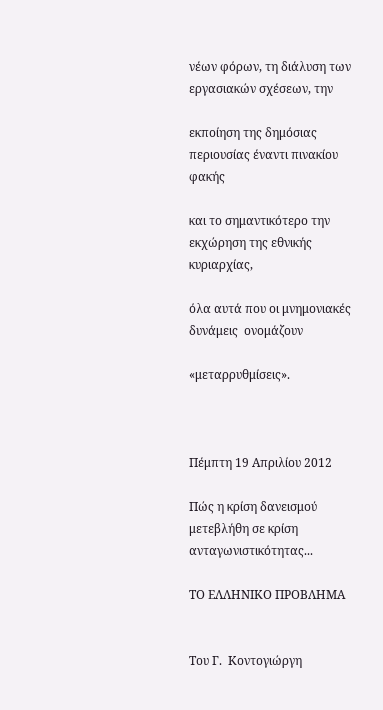νέων φόρων, τη διάλυση των εργασιακών σχέσεων, την

εκποίηση της δημόσιας περιουσίας έναντι πινακίου φακής

και το σημαντικότερο την εκχώρηση της εθνικής κυριαρχίας,

όλα αυτά που οι μνημονιακές δυνάμεις  ονομάζουν

«μεταρρυθμίσεις».



Πέμπτη 19 Απριλίου 2012

Πώς η κρίση δανεισμού μετεβλήθη σε κρίση ανταγωνιστικότητας...

ΤΟ ΕΛΛΗΝΙΚΟ ΠΡΟΒΛΗΜΑ


Του Γ.  Κοντογιώργη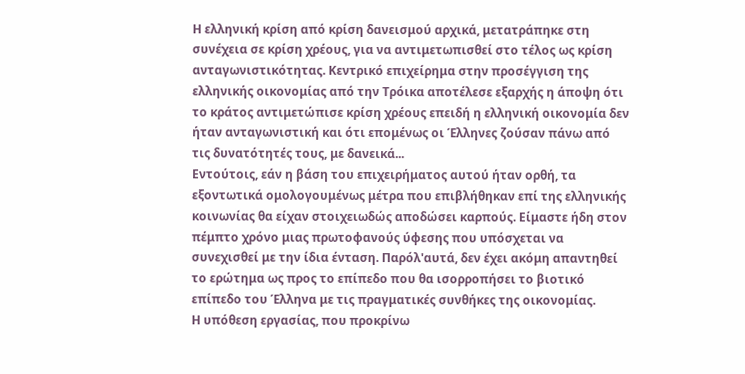Η ελληνική κρίση από κρίση δανεισμού αρχικά, μετατράπηκε στη συνέχεια σε κρίση χρέους, για να αντιμετωπισθεί στο τέλος ως κρίση ανταγωνιστικότητας. Κεντρικό επιχείρημα στην προσέγγιση της ελληνικής οικονομίας από την Τρόικα αποτέλεσε εξαρχής η άποψη ότι το κράτος αντιμετώπισε κρίση χρέους επειδή η ελληνική οικονομία δεν ήταν ανταγωνιστική και ότι επομένως οι Έλληνες ζούσαν πάνω από τις δυνατότητές τους, με δανεικά...
Εντούτοις, εάν η βάση του επιχειρήματος αυτού ήταν ορθή, τα εξοντωτικά ομολογουμένως μέτρα που επιβλήθηκαν επί της ελληνικής κοινωνίας θα είχαν στοιχειωδώς αποδώσει καρπούς. Είμαστε ήδη στον πέμπτο χρόνο μιας πρωτοφανούς ύφεσης που υπόσχεται να συνεχισθεί με την ίδια ένταση. Παρόλ'αυτά, δεν έχει ακόμη απαντηθεί το ερώτημα ως προς το επίπεδο που θα ισορροπήσει το βιοτικό επίπεδο του Έλληνα με τις πραγματικές συνθήκες της οικονομίας.
Η υπόθεση εργασίας, που προκρίνω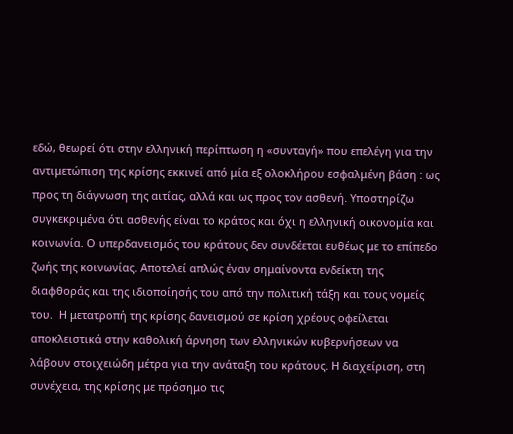εδώ, θεωρεί ότι στην ελληνική περίπτωση η «συνταγή» που επελέγη για την αντιμετώπιση της κρίσης εκκινεί από μία εξ ολοκλήρου εσφαλμένη βάση : ως προς τη διάγνωση της αιτίας, αλλά και ως προς τον ασθενή. Υποστηρίζω συγκεκριμένα ότι ασθενής είναι το κράτος και όχι η ελληνική οικονομία και κοινωνία. Ο υπερδανεισμός του κράτους δεν συνδέεται ευθέως με το επίπεδο ζωής της κοινωνίας. Αποτελεί απλώς έναν σημαίνοντα ενδείκτη της διαφθοράς και της ιδιοποίησής του από την πολιτική τάξη και τους νομείς του.  Η μετατροπή της κρίσης δανεισμού σε κρίση χρέους οφείλεται αποκλειστικά στην καθολική άρνηση των ελληνικών κυβερνήσεων να λάβουν στοιχειώδη μέτρα για την ανάταξη του κράτους. Η διαχείριση, στη συνέχεια, της κρίσης με πρόσημο τις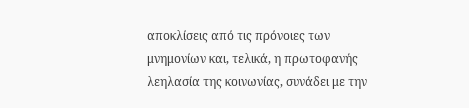αποκλίσεις από τις πρόνοιες των μνημονίων και, τελικά, η πρωτοφανής λεηλασία της κοινωνίας, συνάδει με την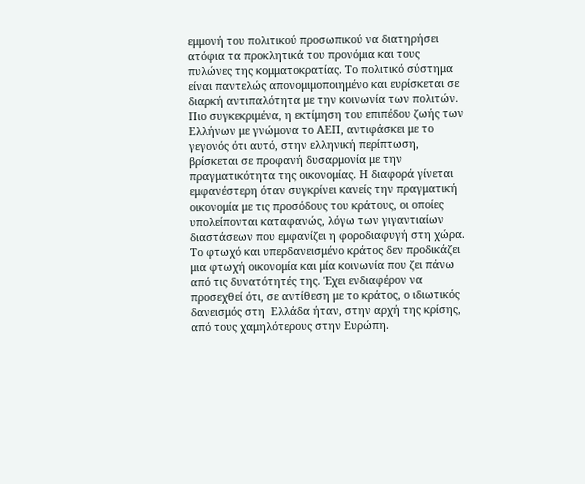εμμονή του πολιτικού προσωπικού να διατηρήσει ατόφια τα προκλητικά του προνόμια και τους πυλώνες της κομματοκρατίας. Το πολιτικό σύστημα είναι παντελώς απονομιμοποιημένο και ευρίσκεται σε διαρκή αντιπαλότητα με την κοινωνία των πολιτών.
Πιο συγκεκριμένα, η εκτίμηση του επιπέδου ζωής των Ελλήνων με γνώμονα το ΑΕΠ, αντιφάσκει με το γεγονός ότι αυτό, στην ελληνική περίπτωση, βρίσκεται σε προφανή δυσαρμονία με την πραγματικότητα της οικονομίας. Η διαφορά γίνεται εμφανέστερη όταν συγκρίνει κανείς την πραγματική οικονομία με τις προσόδους του κράτους, οι οποίες υπολείπονται καταφανώς, λόγω των γιγαντιαίων διαστάσεων που εμφανίζει η φοροδιαφυγή στη χώρα. Το φτωχό και υπερδανεισμένο κράτος δεν προδικάζει μια φτωχή οικονομία και μία κοινωνία που ζει πάνω από τις δυνατότητές της. Έχει ενδιαφέρον να προσεχθεί ότι, σε αντίθεση με το κράτος, ο ιδιωτικός δανεισμός στη  Ελλάδα ήταν, στην αρχή της κρίσης, από τους χαμηλότερους στην Ευρώπη.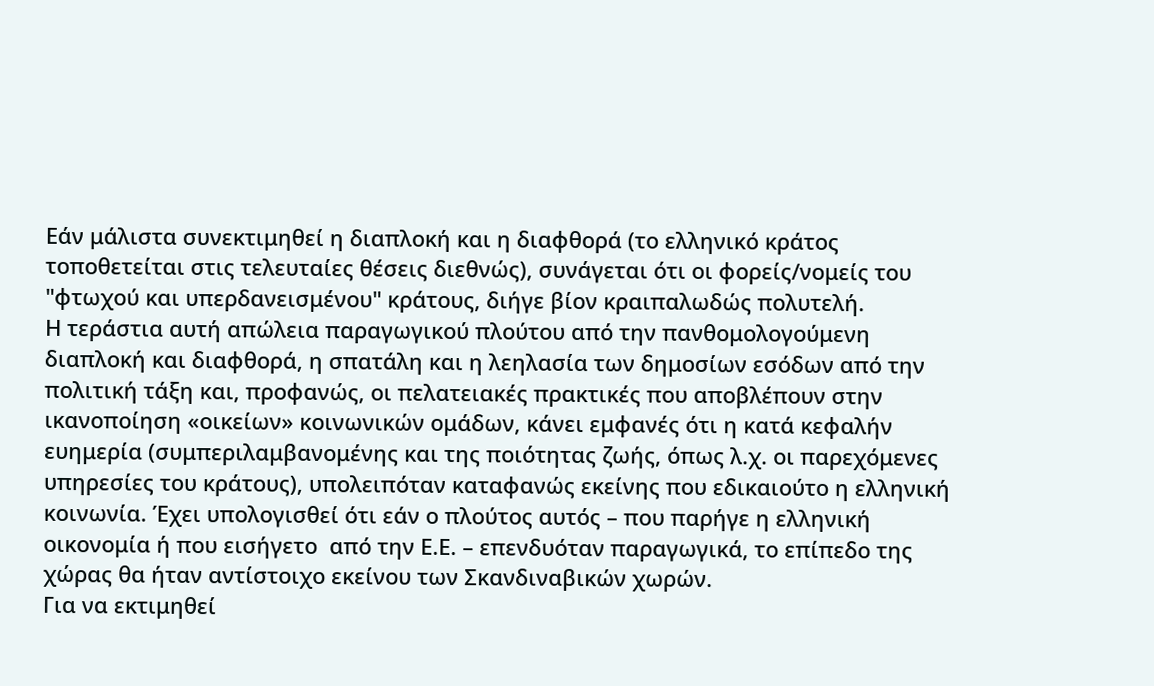Εάν μάλιστα συνεκτιμηθεί η διαπλοκή και η διαφθορά (το ελληνικό κράτος τοποθετείται στις τελευταίες θέσεις διεθνώς), συνάγεται ότι οι φορείς/νομείς του "φτωχού και υπερδανεισμένου" κράτους, διήγε βίον κραιπαλωδώς πολυτελή.
Η τεράστια αυτή απώλεια παραγωγικού πλούτου από την πανθομολογούμενη διαπλοκή και διαφθορά, η σπατάλη και η λεηλασία των δημοσίων εσόδων από την πολιτική τάξη και, προφανώς, οι πελατειακές πρακτικές που αποβλέπουν στην ικανοποίηση «οικείων» κοινωνικών ομάδων, κάνει εμφανές ότι η κατά κεφαλήν ευημερία (συμπεριλαμβανομένης και της ποιότητας ζωής, όπως λ.χ. οι παρεχόμενες υπηρεσίες του κράτους), υπολειπόταν καταφανώς εκείνης που εδικαιούτο η ελληνική κοινωνία. Έχει υπολογισθεί ότι εάν ο πλούτος αυτός – που παρήγε η ελληνική οικονομία ή που εισήγετο  από την Ε.Ε. – επενδυόταν παραγωγικά, το επίπεδο της χώρας θα ήταν αντίστοιχο εκείνου των Σκανδιναβικών χωρών.
Για να εκτιμηθεί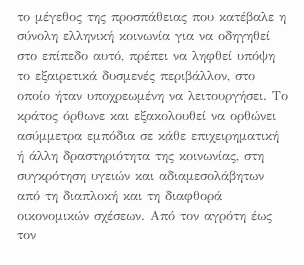το μέγεθος της προσπάθειας που κατέβαλε η σύνολη ελληνική κοινωνία για να οδηγηθεί στο επίπεδο αυτό, πρέπει να ληφθεί υπόψη το εξαιρετικά δυσμενές περιβάλλον, στο οποίο ήταν υποχρεωμένη να λειτουργήσει. Το κράτος όρθωνε και εξακολουθεί να ορθώνει ασύμμετρα εμπόδια σε κάθε επιχειρηματική ή άλλη δραστηριότητα της κοινωνίας, στη συγκρότηση υγειών και αδιαμεσολάβητων από τη διαπλοκή και τη διαφθορά οικονομικών σχέσεων. Από τον αγρότη έως τον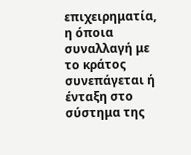επιχειρηματία, η όποια συναλλαγή με το κράτος συνεπάγεται ή ένταξη στο σύστημα της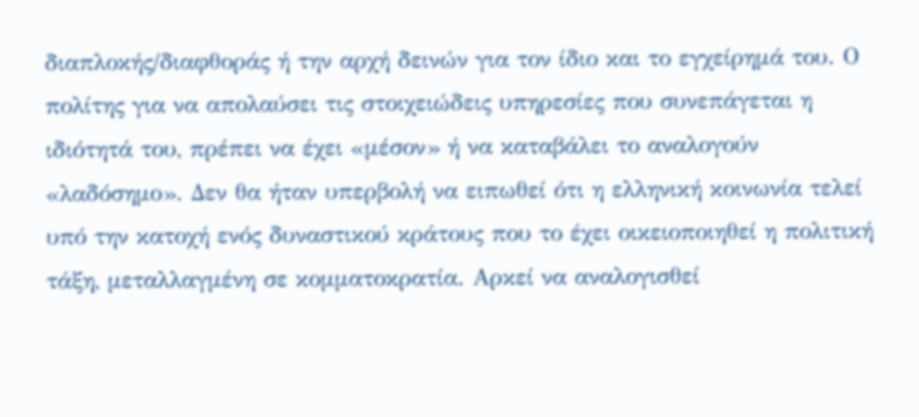διαπλοκής/διαφθοράς ή την αρχή δεινών για τον ίδιο και το εγχείρημά του. Ο πολίτης για να απολαύσει τις στοιχειώδεις υπηρεσίες που συνεπάγεται η ιδιότητά του, πρέπει να έχει «μέσον» ή να καταβάλει το αναλογούν «λαδόσημο». Δεν θα ήταν υπερβολή να ειπωθεί ότι η ελληνική κοινωνία τελεί υπό την κατοχή ενός δυναστικού κράτους που το έχει οικειοποιηθεί η πολιτική τάξη, μεταλλαγμένη σε κομματοκρατία. Αρκεί να αναλογισθεί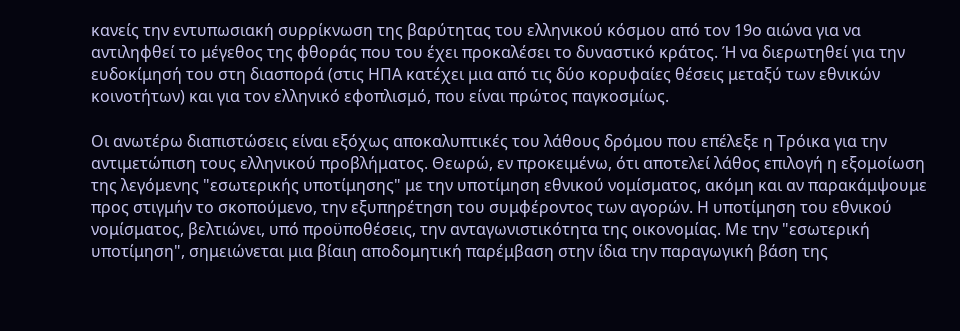κανείς την εντυπωσιακή συρρίκνωση της βαρύτητας του ελληνικού κόσμου από τον 19ο αιώνα για να αντιληφθεί το μέγεθος της φθοράς που του έχει προκαλέσει το δυναστικό κράτος. Ή να διερωτηθεί για την ευδοκίμησή του στη διασπορά (στις ΗΠΑ κατέχει μια από τις δύο κορυφαίες θέσεις μεταξύ των εθνικών κοινοτήτων) και για τον ελληνικό εφοπλισμό, που είναι πρώτος παγκοσμίως.

Οι ανωτέρω διαπιστώσεις είναι εξόχως αποκαλυπτικές του λάθους δρόμου που επέλεξε η Τρόικα για την αντιμετώπιση τους ελληνικού προβλήματος. Θεωρώ, εν προκειμένω, ότι αποτελεί λάθος επιλογή η εξομοίωση της λεγόμενης "εσωτερικής υποτίμησης" με την υποτίμηση εθνικού νομίσματος, ακόμη και αν παρακάμψουμε προς στιγμήν το σκοπούμενο, την εξυπηρέτηση του συμφέροντος των αγορών. Η υποτίμηση του εθνικού νομίσματος, βελτιώνει, υπό προϋποθέσεις, την ανταγωνιστικότητα της οικονομίας. Με την "εσωτερική υποτίμηση", σημειώνεται μια βίαιη αποδομητική παρέμβαση στην ίδια την παραγωγική βάση της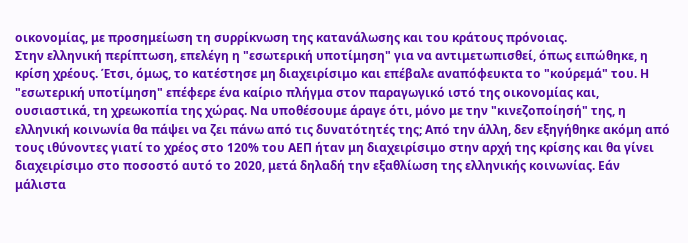οικονομίας, με προσημείωση τη συρρίκνωση της κατανάλωσης και του κράτους πρόνοιας.
Στην ελληνική περίπτωση, επελέγη η "εσωτερική υποτίμηση" για να αντιμετωπισθεί, όπως ειπώθηκε, η κρίση χρέους. Έτσι, όμως, το κατέστησε μη διαχειρίσιμο και επέβαλε αναπόφευκτα το "κούρεμά" του. Η "εσωτερική υποτίμηση" επέφερε ένα καίριο πλήγμα στον παραγωγικό ιστό της οικονομίας και, ουσιαστικά, τη χρεωκοπία της χώρας. Να υποθέσουμε άραγε ότι, μόνο με την "κινεζοποίησή" της, η ελληνική κοινωνία θα πάψει να ζει πάνω από τις δυνατότητές της; Από την άλλη, δεν εξηγήθηκε ακόμη από τους ιθύνοντες γιατί το χρέος στο 120% του ΑΕΠ ήταν μη διαχειρίσιμο στην αρχή της κρίσης και θα γίνει διαχειρίσιμο στο ποσοστό αυτό το 2020, μετά δηλαδή την εξαθλίωση της ελληνικής κοινωνίας. Εάν μάλιστα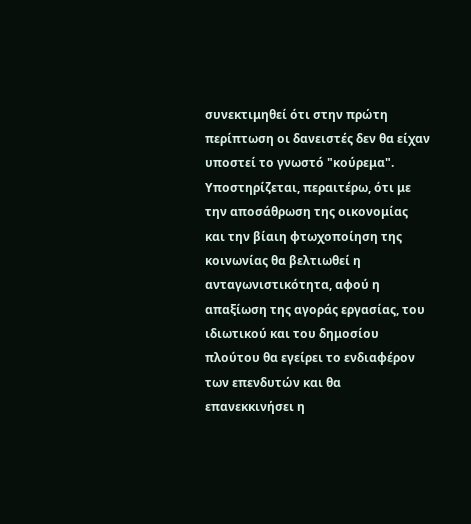συνεκτιμηθεί ότι στην πρώτη περίπτωση οι δανειστές δεν θα είχαν υποστεί το γνωστό "κούρεμα".
Υποστηρίζεται, περαιτέρω, ότι με την αποσάθρωση της οικονομίας και την βίαιη φτωχοποίηση της κοινωνίας θα βελτιωθεί η ανταγωνιστικότητα, αφού η απαξίωση της αγοράς εργασίας, του ιδιωτικού και του δημοσίου πλούτου θα εγείρει το ενδιαφέρον των επενδυτών και θα επανεκκινήσει η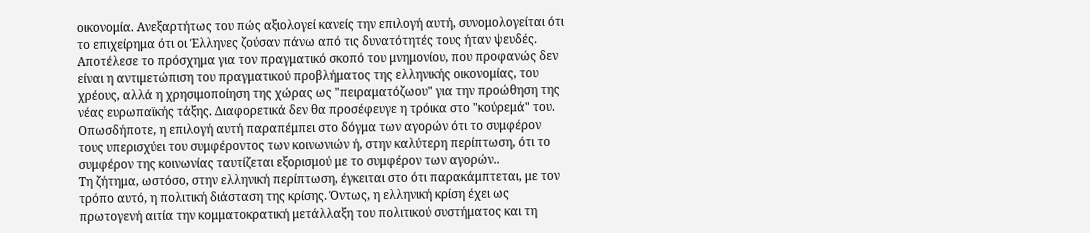οικονομία. Ανεξαρτήτως του πώς αξιολογεί κανείς την επιλογή αυτή, συνομολογείται ότι το επιχείρημα ότι οι Έλληνες ζούσαν πάνω από τις δυνατότητές τους ήταν ψευδές. Αποτέλεσε το πρόσχημα για τον πραγματικό σκοπό του μνημονίου, που προφανώς δεν είναι η αντιμετώπιση του πραγματικού προβλήματος της ελληνικής οικονομίας, του χρέους, αλλά η χρησιμοποίηση της χώρας ως "πειραματόζωου" για την προώθηση της νέας ευρωπαϊκής τάξης. Διαφορετικά δεν θα προσέφευγε η τρόικα στο "κούρεμά" του. Οπωσδήποτε, η επιλογή αυτή παραπέμπει στο δόγμα των αγορών ότι το συμφέρον τους υπερισχύει του συμφέροντος των κοινωνιών ή, στην καλύτερη περίπτωση, ότι το συμφέρον της κοινωνίας ταυτίζεται εξορισμού με το συμφέρον των αγορών..
Τη ζήτημα, ωστόσο, στην ελληνική περίπτωση, έγκειται στο ότι παρακάμπτεται, με τον τρόπο αυτό, η πολιτική διάσταση της κρίσης. Όντως, η ελληνική κρίση έχει ως πρωτογενή αιτία την κομματοκρατική μετάλλαξη του πολιτικού συστήματος και τη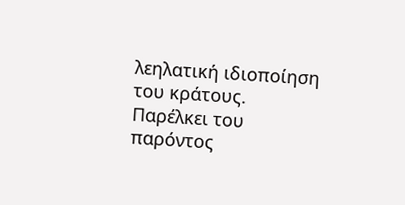λεηλατική ιδιοποίηση του κράτους. Παρέλκει του παρόντος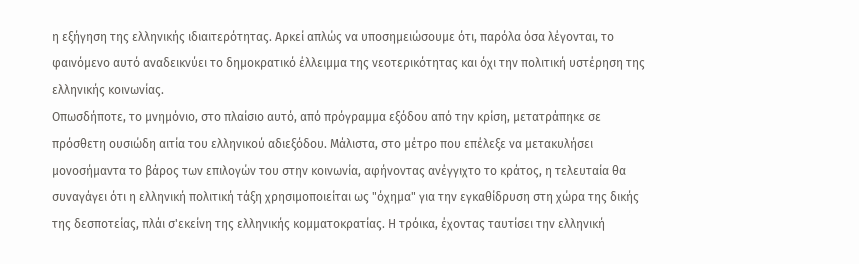η εξήγηση της ελληνικής ιδιαιτερότητας. Αρκεί απλώς να υποσημειώσουμε ότι, παρόλα όσα λέγονται, το φαινόμενο αυτό αναδεικνύει το δημοκρατικό έλλειμμα της νεοτερικότητας και όχι την πολιτική υστέρηση της ελληνικής κοινωνίας.
Οπωσδήποτε, το μνημόνιο, στο πλαίσιο αυτό, από πρόγραμμα εξόδου από την κρίση, μετατράπηκε σε πρόσθετη ουσιώδη αιτία του ελληνικού αδιεξόδου. Μάλιστα, στο μέτρο που επέλεξε να μετακυλήσει μονοσήμαντα το βάρος των επιλογών του στην κοινωνία, αφήνοντας ανέγγιχτο το κράτος, η τελευταία θα συναγάγει ότι η ελληνική πολιτική τάξη χρησιμοποιείται ως "όχημα" για την εγκαθίδρυση στη χώρα της δικής της δεσποτείας, πλάι σ'εκείνη της ελληνικής κομματοκρατίας. Η τρόικα, έχοντας ταυτίσει την ελληνική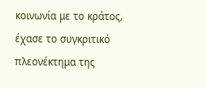κοινωνία με το κράτος, έχασε το συγκριτικό πλεονέκτημα της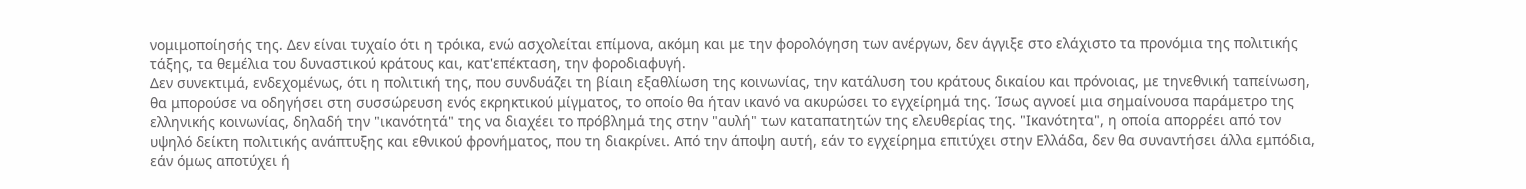νομιμοποίησής της. Δεν είναι τυχαίο ότι η τρόικα, ενώ ασχολείται επίμονα, ακόμη και με την φορολόγηση των ανέργων, δεν άγγιξε στο ελάχιστο τα προνόμια της πολιτικής τάξης, τα θεμέλια του δυναστικού κράτους και, κατ'επέκταση, την φοροδιαφυγή.
Δεν συνεκτιμά, ενδεχομένως, ότι η πολιτική της, που συνδυάζει τη βίαιη εξαθλίωση της κοινωνίας, την κατάλυση του κράτους δικαίου και πρόνοιας, με τηνεθνική ταπείνωση, θα μπορούσε να οδηγήσει στη συσσώρευση ενός εκρηκτικού μίγματος, το οποίο θα ήταν ικανό να ακυρώσει το εγχείρημά της. Ίσως αγνοεί μια σημαίνουσα παράμετρο της ελληνικής κοινωνίας, δηλαδή την "ικανότητά" της να διαχέει το πρόβλημά της στην "αυλή" των καταπατητών της ελευθερίας της. "Ικανότητα", η οποία απορρέει από τον υψηλό δείκτη πολιτικής ανάπτυξης και εθνικού φρονήματος, που τη διακρίνει. Από την άποψη αυτή, εάν το εγχείρημα επιτύχει στην Ελλάδα, δεν θα συναντήσει άλλα εμπόδια, εάν όμως αποτύχει ή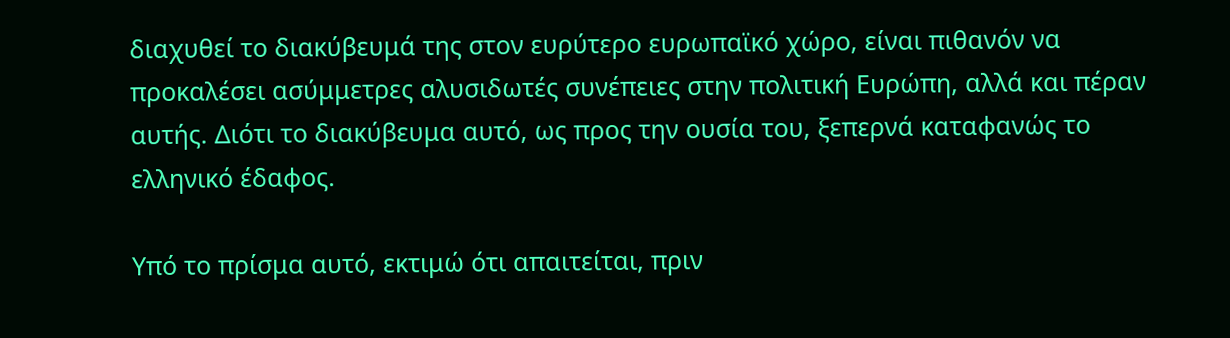διαχυθεί το διακύβευμά της στον ευρύτερο ευρωπαϊκό χώρο, είναι πιθανόν να προκαλέσει ασύμμετρες αλυσιδωτές συνέπειες στην πολιτική Ευρώπη, αλλά και πέραν αυτής. Διότι το διακύβευμα αυτό, ως προς την ουσία του, ξεπερνά καταφανώς το ελληνικό έδαφος.

Υπό το πρίσμα αυτό, εκτιμώ ότι απαιτείται, πριν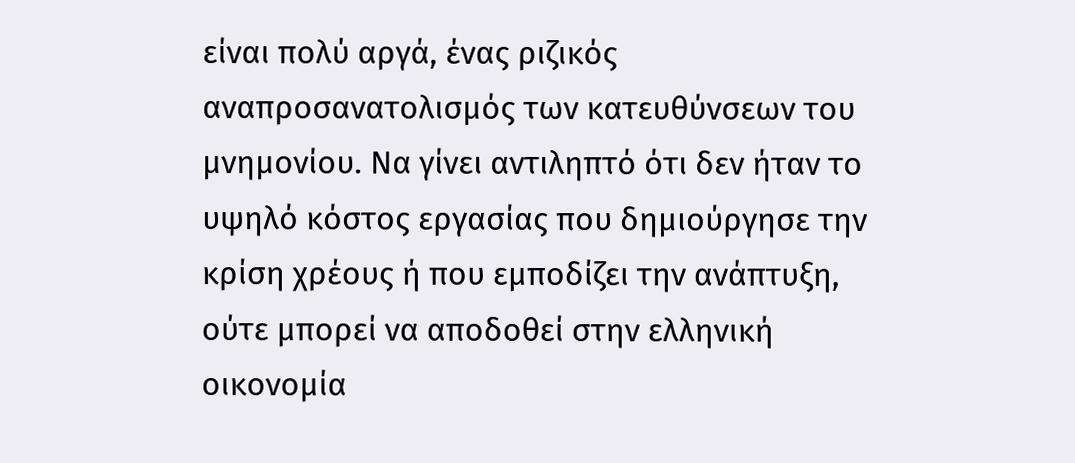είναι πολύ αργά, ένας ριζικός αναπροσανατολισμός των κατευθύνσεων του μνημονίου. Να γίνει αντιληπτό ότι δεν ήταν το υψηλό κόστος εργασίας που δημιούργησε την κρίση χρέους ή που εμποδίζει την ανάπτυξη, ούτε μπορεί να αποδοθεί στην ελληνική οικονομία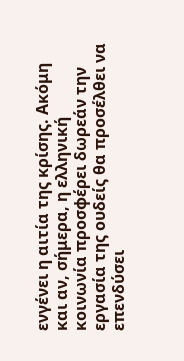ενγένει η αιτία της κρίσης. Ακόμη και αν, σήμερα, η ελληνική κοινωνία προσφέρει δωρεάν την εργασία της ουδείς θα προσέλθει να επενδύσει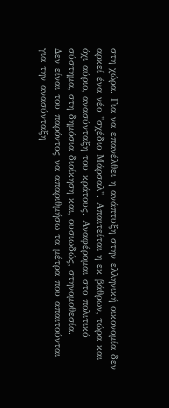στη χώρα. Για να επανέλθει η ανάπτυξη στην ελληνική οικονομία δεν αρκεί ένα νέο "σχέδιο Μάρσαλ". Απαιτείται η εκ βάθρων, τώρα και όχι αύριο, ανασύνταξη του κράτους. Αναφέρομαι στο πολιτικό σύστημα, στη δημόσια διοίκηση και, ουσιωδώς, στηνομοθεσία.
Δεν είναι του παρόντος να απαριθμήσω τα μέτρα που απαιτούνται για την ανασύνταξη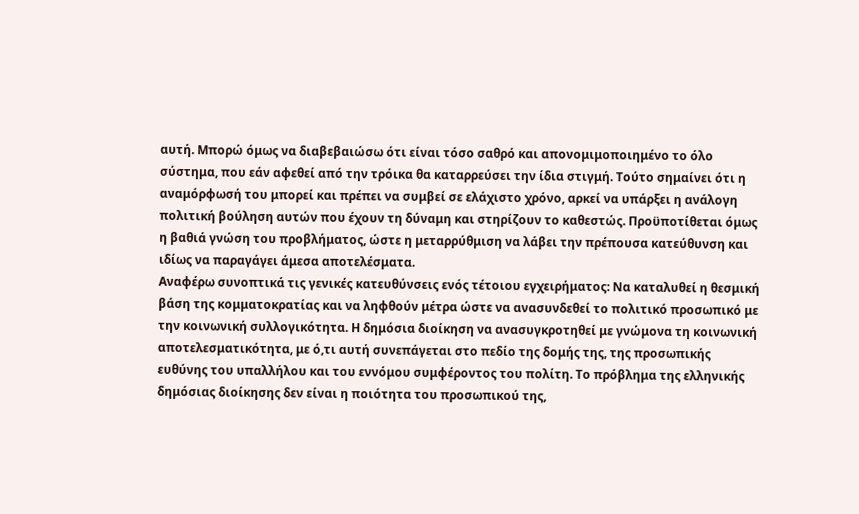αυτή. Μπορώ όμως να διαβεβαιώσω ότι είναι τόσο σαθρό και απονομιμοποιημένο το όλο σύστημα, που εάν αφεθεί από την τρόικα θα καταρρεύσει την ίδια στιγμή. Τούτο σημαίνει ότι η αναμόρφωσή του μπορεί και πρέπει να συμβεί σε ελάχιστο χρόνο, αρκεί να υπάρξει η ανάλογη πολιτική βούληση αυτών που έχουν τη δύναμη και στηρίζουν το καθεστώς. Προϋποτίθεται όμως η βαθιά γνώση του προβλήματος, ώστε η μεταρρύθμιση να λάβει την πρέπουσα κατεύθυνση και ιδίως να παραγάγει άμεσα αποτελέσματα.
Αναφέρω συνοπτικά τις γενικές κατευθύνσεις ενός τέτοιου εγχειρήματος: Να καταλυθεί η θεσμική βάση της κομματοκρατίας και να ληφθούν μέτρα ώστε να ανασυνδεθεί το πολιτικό προσωπικό με την κοινωνική συλλογικότητα. Η δημόσια διοίκηση να ανασυγκροτηθεί με γνώμονα τη κοινωνική αποτελεσματικότητα, με ό,τι αυτή συνεπάγεται στο πεδίο της δομής της, της προσωπικής ευθύνης του υπαλλήλου και του εννόμου συμφέροντος του πολίτη. Το πρόβλημα της ελληνικής δημόσιας διοίκησης δεν είναι η ποιότητα του προσωπικού της,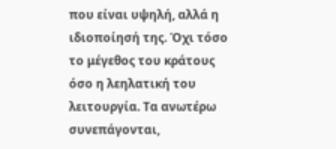που είναι υψηλή, αλλά η ιδιοποίησή της. Όχι τόσο το μέγεθος του κράτους όσο η λεηλατική του λειτουργία. Τα ανωτέρω συνεπάγονται,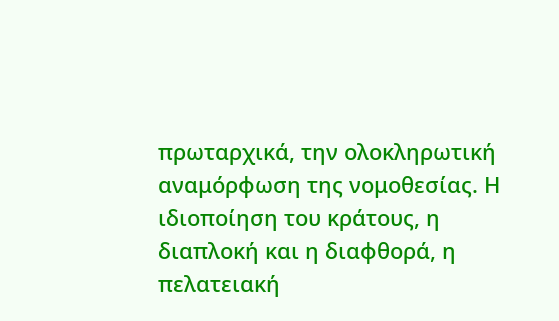πρωταρχικά, την ολοκληρωτική αναμόρφωση της νομοθεσίας. Η ιδιοποίηση του κράτους, η διαπλοκή και η διαφθορά, η πελατειακή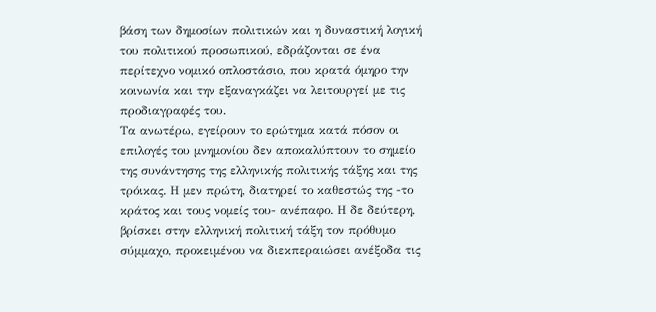βάση των δημοσίων πολιτικών και η δυναστική λογική του πολιτικού προσωπικού, εδράζονται σε ένα περίτεχνο νομικό οπλοστάσιο, που κρατά όμηρο την κοινωνία και την εξαναγκάζει να λειτουργεί με τις προδιαγραφές του.
Τα ανωτέρω, εγείρουν το ερώτημα κατά πόσον οι επιλογές του μνημονίου δεν αποκαλύπτουν το σημείο της συνάντησης της ελληνικής πολιτικής τάξης και της τρόικας. Η μεν πρώτη, διατηρεί το καθεστώς της -το κράτος και τους νομείς του- ανέπαφο. Η δε δεύτερη, βρίσκει στην ελληνική πολιτική τάξη τον πρόθυμο σύμμαχο, προκειμένου να διεκπεραιώσει ανέξοδα τις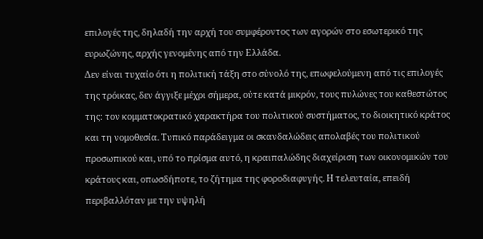επιλογές της, δηλαδή την αρχή του συμφέροντος των αγορών στο εσωτερικό της ευρωζώνης, αρχής γενομένης από την Ελλάδα.
Δεν είναι τυχαίο ότι η πολιτική τάξη στο σύνολό της, επωφελούμενη από τις επιλογές της τρόικας, δεν άγγιξε μέχρι σήμερα, ούτε κατά μικρόν, τους πυλώνες του καθεστώτος της: τον κομματοκρατικό χαρακτήρα του πολιτικού συστήματος, το διοικητικό κράτος και τη νομοθεσία. Τυπικό παράδειγμα οι σκανδαλώδεις απολαβές του πολιτικού προσωπικού και, υπό το πρίσμα αυτό, η κραιπαλώδης διαχείριση των οικονομικών του κράτους και, οπωσδήποτε, το ζήτημα της φοροδιαφυγής. Η τελευταία, επειδή περιβαλλόταν με την υψηλή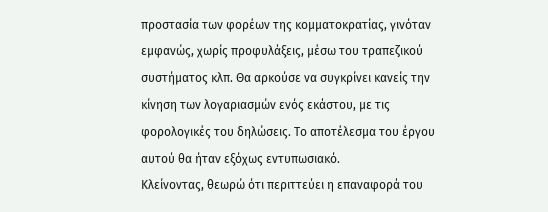προστασία των φορέων της κομματοκρατίας, γινόταν εμφανώς, χωρίς προφυλάξεις, μέσω του τραπεζικού συστήματος κλπ. Θα αρκούσε να συγκρίνει κανείς την κίνηση των λογαριασμών ενός εκάστου, με τις φορολογικές του δηλώσεις. Το αποτέλεσμα του έργου αυτού θα ήταν εξόχως εντυπωσιακό.
Κλείνοντας, θεωρώ ότι περιττεύει η επαναφορά του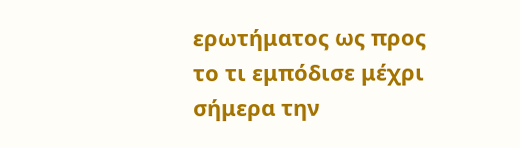ερωτήματος ως προς το τι εμπόδισε μέχρι σήμερα την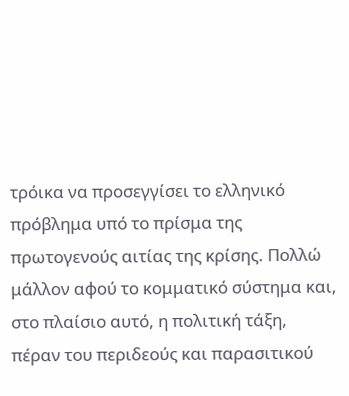τρόικα να προσεγγίσει το ελληνικό πρόβλημα υπό το πρίσμα της πρωτογενούς αιτίας της κρίσης. Πολλώ μάλλον αφού το κομματικό σύστημα και, στο πλαίσιο αυτό, η πολιτική τάξη, πέραν του περιδεούς και παρασιτικού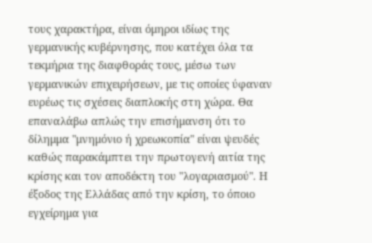τους χαρακτήρα, είναι όμηροι ιδίως της γερμανικής κυβέρνησης, που κατέχει όλα τα τεκμήρια της διαφθοράς τους, μέσω των γερμανικών επιχειρήσεων, με τις οποίες ύφαναν ευρέως τις σχέσεις διαπλοκής στη χώρα. Θα επαναλάβω απλώς την επισήμανση ότι το δίλημμα "μνημόνιο ή χρεωκοπία" είναι ψευδές καθώς παρακάμπτει την πρωτογενή αιτία της κρίσης και τον αποδέκτη του "λογαριασμού". Η έξοδος της Ελλάδας από την κρίση, το όποιο εγχείρημα για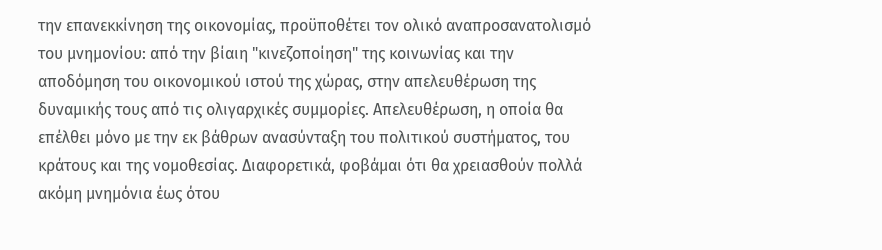την επανεκκίνηση της οικονομίας, προϋποθέτει τον ολικό αναπροσανατολισμό του μνημονίου: από την βίαιη "κινεζοποίηση" της κοινωνίας και την αποδόμηση του οικονομικού ιστού της χώρας, στην απελευθέρωση της δυναμικής τους από τις ολιγαρχικές συμμορίες. Απελευθέρωση, η οποία θα επέλθει μόνο με την εκ βάθρων ανασύνταξη του πολιτικού συστήματος, του κράτους και της νομοθεσίας. Διαφορετικά, φοβάμαι ότι θα χρειασθούν πολλά ακόμη μνημόνια έως ότου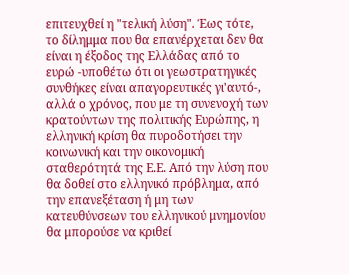επιτευχθεί η "τελική λύση". Έως τότε, το δίλημμα που θα επανέρχεται δεν θα είναι η έξοδος της Ελλάδας από το ευρώ -υποθέτω ότι οι γεωστρατηγικές συνθήκες είναι απαγορευτικές γι'αυτό-, αλλά ο χρόνος, που με τη συνενοχή των κρατούντων της πολιτικής Ευρώπης, η ελληνική κρίση θα πυροδοτήσει την κοινωνική και την οικονομική σταθερότητά της Ε.Ε. Από την λύση που θα δοθεί στο ελληνικό πρόβλημα, από την επανεξέταση ή μη των κατευθύνσεων του ελληνικού μνημονίου θα μπορούσε να κριθεί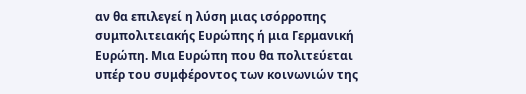αν θα επιλεγεί η λύση μιας ισόρροπης συμπολιτειακής Ευρώπης ή μια Γερμανική Ευρώπη. Μια Ευρώπη που θα πολιτεύεται υπέρ του συμφέροντος των κοινωνιών της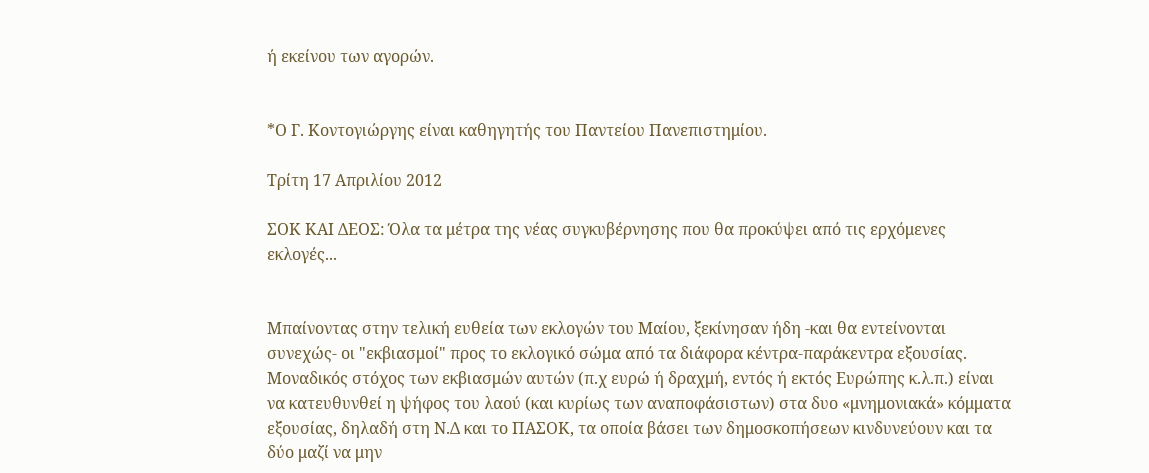ή εκείνου των αγορών.


*Ο Γ. Κοντογιώργης είναι καθηγητής του Παντείου Πανεπιστημίου.

Τρίτη 17 Απριλίου 2012

ΣΟΚ ΚΑΙ ΔΕΟΣ: Όλα τα μέτρα της νέας συγκυβέρνησης που θα προκύψει από τις ερχόμενες εκλογές...


Μπαίνοντας στην τελική ευθεία των εκλογών του Μαίου, ξεκίνησαν ήδη -και θα εντείνονται συνεχώς- οι "εκβιασμοί" προς το εκλογικό σώμα από τα διάφορα κέντρα-παράκεντρα εξουσίας. Μοναδικός στόχος των εκβιασμών αυτών (π.χ ευρώ ή δραχμή, εντός ή εκτός Ευρώπης κ.λ.π.) είναι να κατευθυνθεί η ψήφος του λαού (και κυρίως των αναποφάσιστων) στα δυο «μνημονιακά» κόμματα εξουσίας, δηλαδή στη Ν.Δ και το ΠΑΣΟΚ, τα οποία βάσει των δημοσκοπήσεων κινδυνεύουν και τα δύο μαζί να μην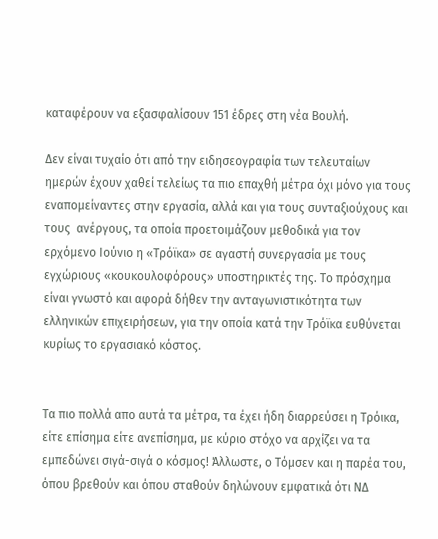καταφέρουν να εξασφαλίσουν 151 έδρες στη νέα Βουλή.

Δεν είναι τυχαίο ότι από την ειδησεογραφία των τελευταίων ημερών έχουν χαθεί τελείως τα πιο επαχθή μέτρα όχι μόνο για τους εναπομείναντες στην εργασία, αλλά και για τους συνταξιούχους και τους  ανέργους, τα οποία προετοιμάζουν μεθοδικά για τον ερχόμενο Ιούνιο η «Τρόϊκα» σε αγαστή συνεργασία με τους εγχώριους «κουκουλοφόρους» υποστηρικτές της. Το πρόσχημα είναι γνωστό και αφορά δήθεν την ανταγωνιστικότητα των ελληνικών επιχειρήσεων, για την οποία κατά την Τρόϊκα ευθύνεται κυρίως το εργασιακό κόστος.


Τα πιο πολλά απο αυτά τα μέτρα, τα έχει ήδη διαρρεύσει η Τρόικα, είτε επίσημα είτε ανεπίσημα, με κύριο στόχο να αρχίζει να τα εμπεδώνει σιγά-σιγά ο κόσμος! Άλλωστε, ο Τόμσεν και η παρέα του, όπου βρεθούν και όπου σταθούν δηλώνουν εμφατικά ότι ΝΔ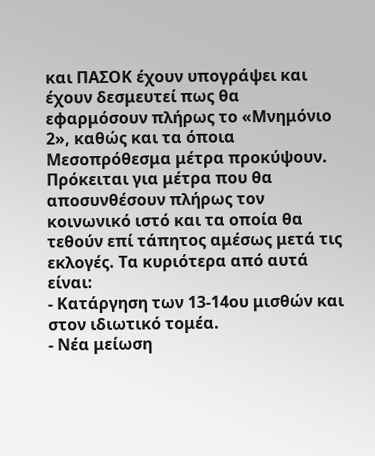και ΠΑΣΟΚ έχουν υπογράψει και έχουν δεσμευτεί πως θα εφαρμόσουν πλήρως το «Μνημόνιο 2», καθώς και τα όποια Μεσοπρόθεσμα μέτρα προκύψουν.
Πρόκειται για μέτρα που θα αποσυνθέσουν πλήρως τον κοινωνικό ιστό και τα οποία θα τεθούν επί τάπητος αμέσως μετά τις εκλογές. Τα κυριότερα από αυτά είναι:
- Κατάργηση των 13-14ου μισθών και στον ιδιωτικό τομέα.
- Νέα μείωση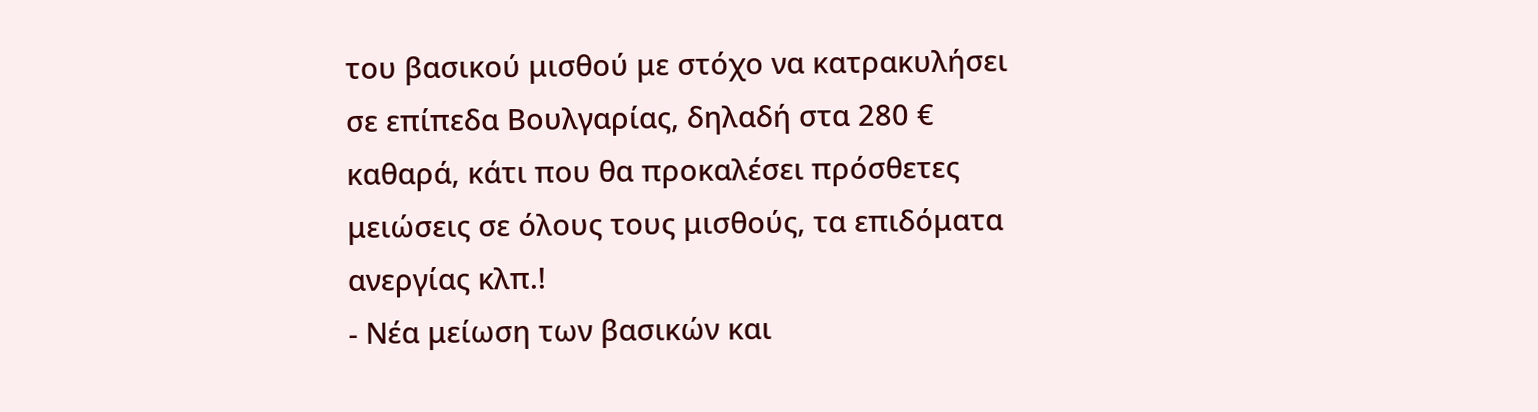του βασικού μισθού με στόχο να κατρακυλήσει σε επίπεδα Βουλγαρίας, δηλαδή στα 280 € καθαρά, κάτι που θα προκαλέσει πρόσθετες μειώσεις σε όλους τους μισθούς, τα επιδόματα ανεργίας κλπ.!
- Νέα μείωση των βασικών και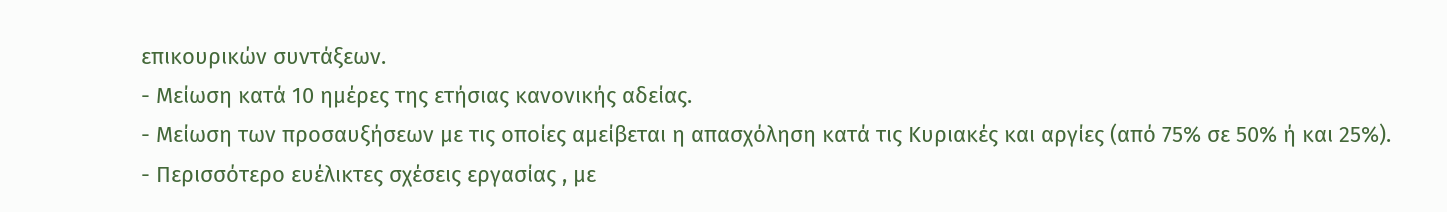επικουρικών συντάξεων.
- Μείωση κατά 10 ημέρες της ετήσιας κανονικής αδείας.
- Μείωση των προσαυξήσεων με τις οποίες αμείβεται η απασχόληση κατά τις Κυριακές και αργίες (από 75% σε 50% ή και 25%).
- Περισσότερο ευέλικτες σχέσεις εργασίας , με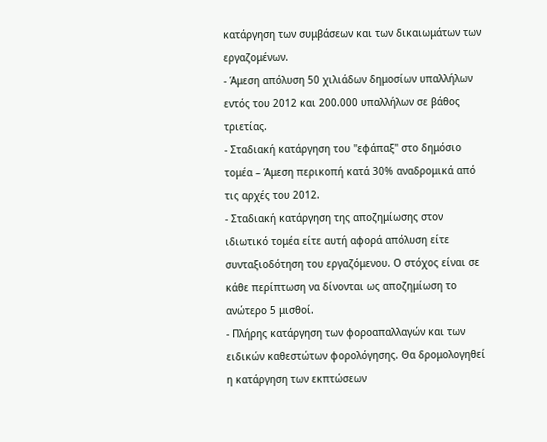κατάργηση των συμβάσεων και των δικαιωμάτων των εργαζομένων.
- Άμεση απόλυση 50 χιλιάδων δημοσίων υπαλλήλων εντός του 2012 και 200.000 υπαλλήλων σε βάθος τριετίας.
- Σταδιακή κατάργηση του "εφάπαξ" στο δημόσιο τομέα – Άμεση περικοπή κατά 30% αναδρομικά από τις αρχές του 2012.
- Σταδιακή κατάργηση της αποζημίωσης στον ιδιωτικό τομέα είτε αυτή αφορά απόλυση είτε συνταξιοδότηση του εργαζόμενου. Ο στόχος είναι σε κάθε περίπτωση να δίνονται ως αποζημίωση το ανώτερο 5 μισθοί.
- Πλήρης κατάργηση των φοροαπαλλαγών και των ειδικών καθεστώτων φορολόγησης. Θα δρομολογηθεί η κατάργηση των εκπτώσεων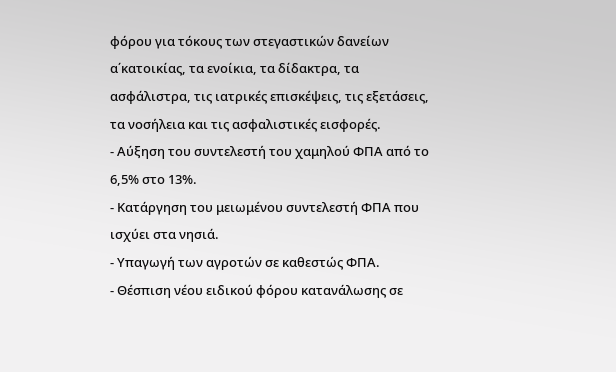φόρου για τόκους των στεγαστικών δανείων α΄κατοικίας, τα ενοίκια, τα δίδακτρα, τα ασφάλιστρα, τις ιατρικές επισκέψεις, τις εξετάσεις, τα νοσήλεια και τις ασφαλιστικές εισφορές.
- Αύξηση του συντελεστή του χαμηλού ΦΠΑ από το 6,5% στο 13%.
- Κατάργηση του μειωμένου συντελεστή ΦΠΑ που ισχύει στα νησιά.
- Υπαγωγή των αγροτών σε καθεστώς ΦΠΑ.
- Θέσπιση νέου ειδικού φόρου κατανάλωσης σε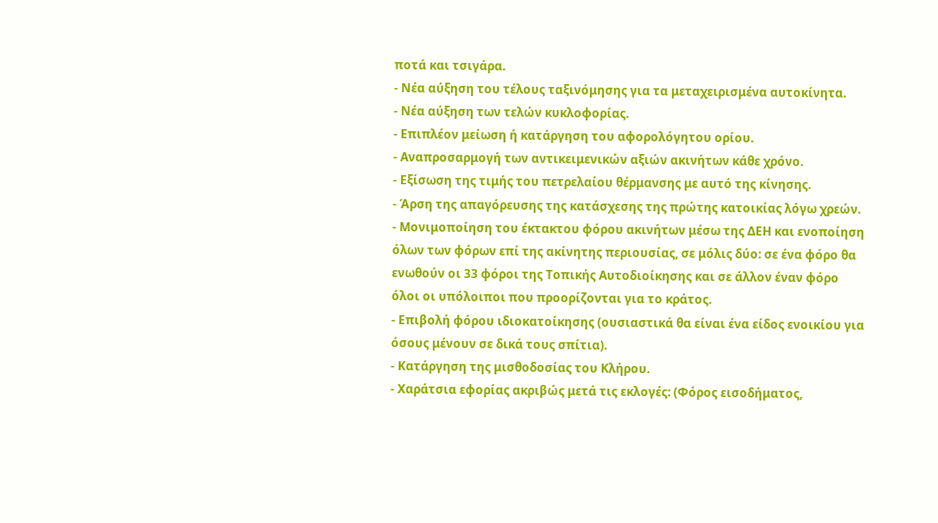ποτά και τσιγάρα.
- Νέα αύξηση του τέλους ταξινόμησης για τα μεταχειρισμένα αυτοκίνητα.
- Νέα αύξηση των τελών κυκλοφορίας.
- Επιπλέον μείωση ή κατάργηση του αφορολόγητου ορίου.
- Αναπροσαρμογή των αντικειμενικών αξιών ακινήτων κάθε χρόνο.
- Εξίσωση της τιμής του πετρελαίου θέρμανσης με αυτό της κίνησης.
- Άρση της απαγόρευσης της κατάσχεσης της πρώτης κατοικίας λόγω χρεών.
- Μονιμοποίηση του έκτακτου φόρου ακινήτων μέσω της ΔΕΗ και ενοποίηση όλων των φόρων επί της ακίνητης περιουσίας, σε μόλις δύο: σε ένα φόρο θα ενωθούν οι 33 φόροι της Τοπικής Αυτοδιοίκησης και σε άλλον έναν φόρο όλοι οι υπόλοιποι που προορίζονται για το κράτος.
- Επιβολή φόρου ιδιοκατοίκησης (ουσιαστικά θα είναι ένα είδος ενοικίου για όσους μένουν σε δικά τους σπίτια).
- Κατάργηση της μισθοδοσίας του Κλήρου.
- Χαράτσια εφορίας ακριβώς μετά τις εκλογές: (Φόρος εισοδήματος,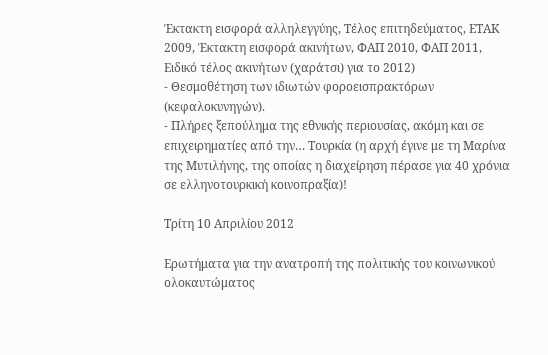Έκτακτη εισφορά αλληλεγγύης, Τέλος επιτηδεύματος, ΕΤΑΚ 2009, Έκτακτη εισφορά ακινήτων, ΦΑΠ 2010, ΦΑΠ 2011, Ειδικό τέλος ακινήτων (χαράτσι) για το 2012)
- Θεσμοθέτηση των ιδιωτών φοροεισπρακτόρων (κεφαλοκυνηγών).
- Πλήρες ξεπούλημα της εθνικής περιουσίας, ακόμη και σε επιχειρηματίες από την… Τουρκία (η αρχή έγινε με τη Μαρίνα της Μυτιλήνης, της οποίας η διαχείρηση πέρασε για 40 χρόνια σε ελληνοτουρκική κοινοπραξία)!

Τρίτη 10 Απριλίου 2012

Ερωτήματα για την ανατροπή της πολιτικής του κοινωνικού ολοκαυτώματος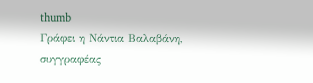thumb
Γράφει η Νάντια Βαλαβάνη,
συγγραφέας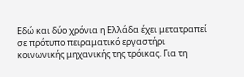Εδώ και δύο χρόνια η Ελλάδα έχει μετατραπεί σε πρότυπο πειραματικό εργαστήρι κοινωνικής μηχανικής της τρόικας. Για τη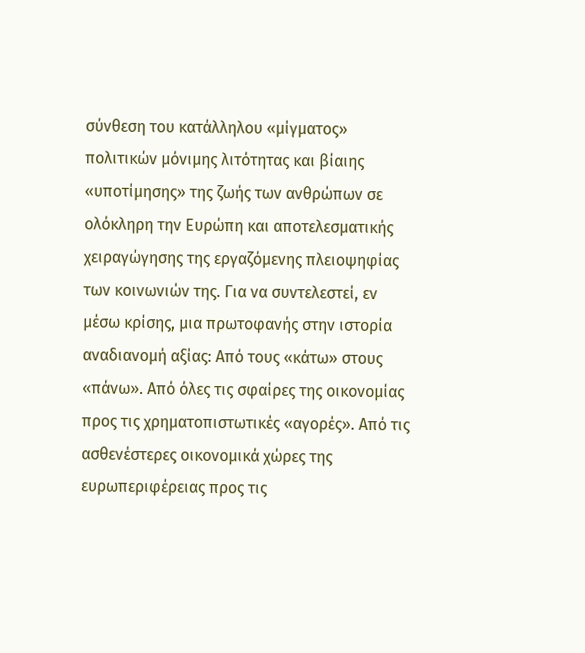σύνθεση του κατάλληλου «μίγματος» πολιτικών μόνιμης λιτότητας και βίαιης «υποτίμησης» της ζωής των ανθρώπων σε ολόκληρη την Ευρώπη και αποτελεσματικής χειραγώγησης της εργαζόμενης πλειοψηφίας των κοινωνιών της. Για να συντελεστεί, εν μέσω κρίσης, μια πρωτοφανής στην ιστορία αναδιανομή αξίας: Από τους «κάτω» στους «πάνω». Από όλες τις σφαίρες της οικονομίας προς τις χρηματοπιστωτικές «αγορές». Από τις ασθενέστερες οικονομικά χώρες της ευρωπεριφέρειας προς τις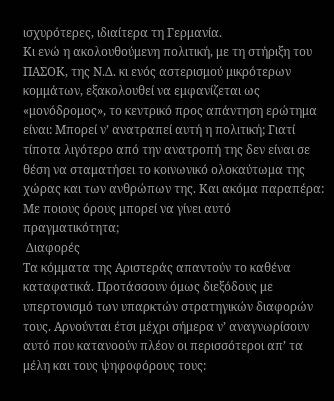ισχυρότερες, ιδιαίτερα τη Γερμανία.
Κι ενώ η ακολουθούμενη πολιτική, με τη στήριξη του ΠΑΣΟΚ, της Ν.Δ. κι ενός αστερισμού μικρότερων κομμάτων, εξακολουθεί να εμφανίζεται ως «μονόδρομος», το κεντρικό προς απάντηση ερώτημα είναι: Μπορεί ν’ ανατραπεί αυτή η πολιτική; Γιατί τίποτα λιγότερο από την ανατροπή της δεν είναι σε θέση να σταματήσει το κοινωνικό ολοκαύτωμα της χώρας και των ανθρώπων της. Και ακόμα παραπέρα: Με ποιους όρους μπορεί να γίνει αυτό πραγματικότητα;
 Διαφορές
Τα κόμματα της Αριστεράς απαντούν το καθένα καταφατικά. Προτάσσουν όμως διεξόδους με υπερτονισμό των υπαρκτών στρατηγικών διαφορών τους. Αρνούνται έτσι μέχρι σήμερα ν’ αναγνωρίσουν αυτό που κατανοούν πλέον οι περισσότεροι απ’ τα μέλη και τους ψηφοφόρους τους: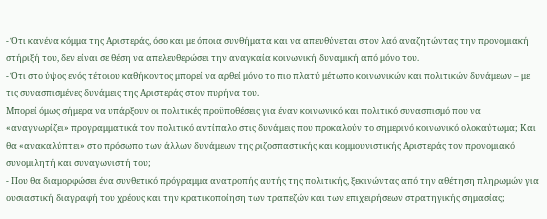- Ότι κανένα κόμμα της Αριστεράς, όσο και με όποια συνθήματα και να απευθύνεται στον λαό αναζητώντας την προνομιακή στήριξή του, δεν είναι σε θέση να απελευθερώσει την αναγκαία κοινωνική δυναμική από μόνο του.
- Ότι στο ύψος ενός τέτοιου καθήκοντος μπορεί να αρθεί μόνο το πιο πλατύ μέτωπο κοινωνικών και πολιτικών δυνάμεων – με τις συνασπισμένες δυνάμεις της Αριστεράς στον πυρήνα του.
Μπορεί όμως σήμερα να υπάρξουν οι πολιτικές προϋποθέσεις για έναν κοινωνικό και πολιτικό συνασπισμό που να «αναγνωρίζει» προγραμματικά τον πολιτικό αντίπαλο στις δυνάμεις που προκαλούν το σημερινό κοινωνικό ολοκαύτωμα; Και θα «ανακαλύπτει» στο πρόσωπο των άλλων δυνάμεων της ριζοσπαστικής και κομμουνιστικής Αριστεράς τον προνομιακό συνομιλητή και συναγωνιστή του;
- Που θα διαμορφώσει ένα συνθετικό πρόγραμμα ανατροπής αυτής της πολιτικής, ξεκινώντας από την αθέτηση πληρωμών για ουσιαστική διαγραφή του χρέους και την κρατικοποίηση των τραπεζών και των επιχειρήσεων στρατηγικής σημασίας;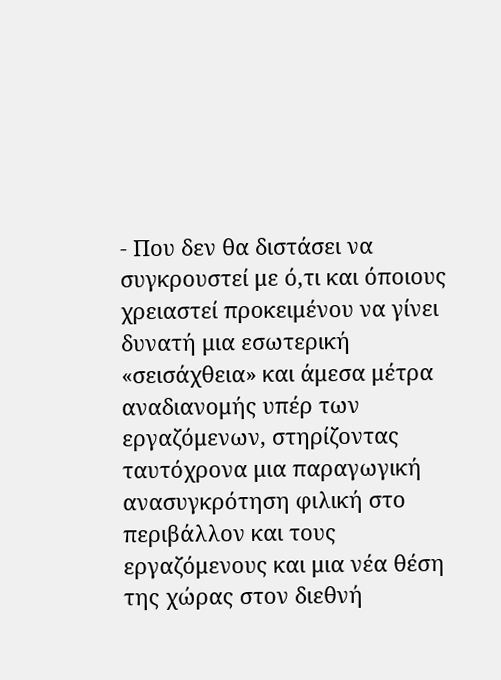- Που δεν θα διστάσει να συγκρουστεί με ό,τι και όποιους χρειαστεί προκειμένου να γίνει δυνατή μια εσωτερική «σεισάχθεια» και άμεσα μέτρα αναδιανομής υπέρ των εργαζόμενων, στηρίζοντας ταυτόχρονα μια παραγωγική ανασυγκρότηση φιλική στο περιβάλλον και τους εργαζόμενους και μια νέα θέση της χώρας στον διεθνή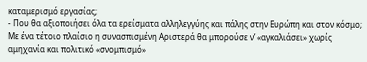καταμερισμό εργασίας;
- Που θα αξιοποιήσει όλα τα ερείσματα αλληλεγγύης και πάλης στην Ευρώπη και στον κόσμο;
Με ένα τέτοιο πλαίσιο η συνασπισμένη Aριστερά θα μπορούσε ν’ «αγκαλιάσει» χωρίς αμηχανία και πολιτικό «σνομπισμό»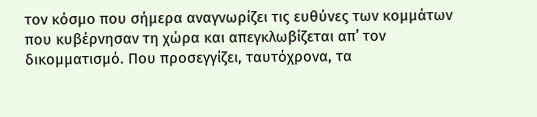τον κόσμο που σήμερα αναγνωρίζει τις ευθύνες των κομμάτων που κυβέρνησαν τη χώρα και απεγκλωβίζεται απ’ τον δικομματισμό. Που προσεγγίζει, ταυτόχρονα, τα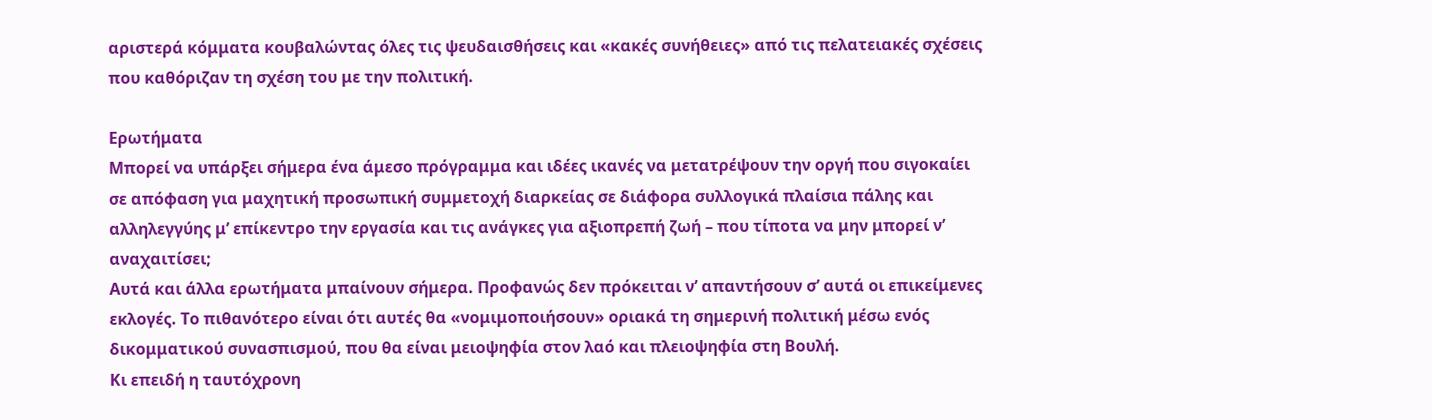αριστερά κόμματα κουβαλώντας όλες τις ψευδαισθήσεις και «κακές συνήθειες» από τις πελατειακές σχέσεις που καθόριζαν τη σχέση του με την πολιτική.

Ερωτήματα
Μπορεί να υπάρξει σήμερα ένα άμεσο πρόγραμμα και ιδέες ικανές να μετατρέψουν την οργή που σιγοκαίει σε απόφαση για μαχητική προσωπική συμμετοχή διαρκείας σε διάφορα συλλογικά πλαίσια πάλης και αλληλεγγύης μ’ επίκεντρο την εργασία και τις ανάγκες για αξιοπρεπή ζωή – που τίποτα να μην μπορεί ν’ αναχαιτίσει;
Αυτά και άλλα ερωτήματα μπαίνουν σήμερα. Προφανώς δεν πρόκειται ν’ απαντήσουν σ’ αυτά οι επικείμενες εκλογές. Το πιθανότερο είναι ότι αυτές θα «νομιμοποιήσουν» οριακά τη σημερινή πολιτική μέσω ενός δικομματικού συνασπισμού, που θα είναι μειοψηφία στον λαό και πλειοψηφία στη Βουλή.
Κι επειδή η ταυτόχρονη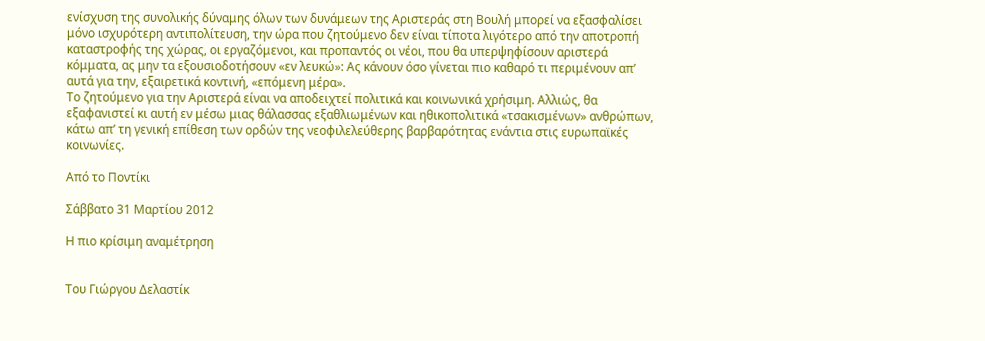ενίσχυση της συνολικής δύναμης όλων των δυνάμεων της Αριστεράς στη Βουλή μπορεί να εξασφαλίσει μόνο ισχυρότερη αντιπολίτευση, την ώρα που ζητούμενο δεν είναι τίποτα λιγότερο από την αποτροπή καταστροφής της χώρας, οι εργαζόμενοι, και προπαντός οι νέοι, που θα υπερψηφίσουν αριστερά κόμματα, ας μην τα εξουσιοδοτήσουν «εν λευκώ»: Ας κάνουν όσο γίνεται πιο καθαρό τι περιμένουν απ’ αυτά για την, εξαιρετικά κοντινή, «επόμενη μέρα».
Το ζητούμενο για την Αριστερά είναι να αποδειχτεί πολιτικά και κοινωνικά χρήσιμη. Αλλιώς, θα εξαφανιστεί κι αυτή εν μέσω μιας θάλασσας εξαθλιωμένων και ηθικοπολιτικά «τσακισμένων» ανθρώπων, κάτω απ’ τη γενική επίθεση των ορδών της νεοφιλελεύθερης βαρβαρότητας ενάντια στις ευρωπαϊκές κοινωνίες.

Από το Ποντίκι

Σάββατο 31 Μαρτίου 2012

Η πιο κρίσιμη αναμέτρηση


Του Γιώργου Δελαστίκ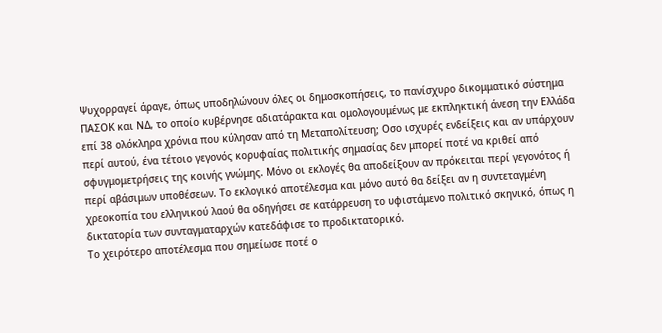Ψυχορραγεί άραγε, όπως υποδηλώνουν όλες οι δημοσκοπήσεις, το πανίσχυρο δικομματικό σύστημα ΠΑΣΟΚ και ΝΔ, το οποίο κυβέρνησε αδιατάρακτα και ομολογουμένως με εκπληκτική άνεση την Ελλάδα επί 38 ολόκληρα χρόνια που κύλησαν από τη Μεταπολίτευση; Οσο ισχυρές ενδείξεις και αν υπάρχουν περί αυτού, ένα τέτοιο γεγονός κορυφαίας πολιτικής σημασίας δεν μπορεί ποτέ να κριθεί από σφυγμομετρήσεις της κοινής γνώμης. Μόνο οι εκλογές θα αποδείξουν αν πρόκειται περί γεγονότος ή περί αβάσιμων υποθέσεων. Το εκλογικό αποτέλεσμα και μόνο αυτό θα δείξει αν η συντεταγμένη χρεοκοπία του ελληνικού λαού θα οδηγήσει σε κατάρρευση το υφιστάμενο πολιτικό σκηνικό, όπως η δικτατορία των συνταγματαρχών κατεδάφισε το προδικτατορικό.
Το χειρότερο αποτέλεσμα που σημείωσε ποτέ ο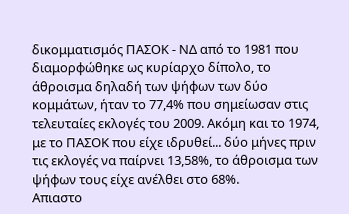δικομματισμός ΠΑΣΟΚ - ΝΔ από το 1981 που διαμορφώθηκε ως κυρίαρχο δίπολο, το άθροισμα δηλαδή των ψήφων των δύο κομμάτων, ήταν το 77,4% που σημείωσαν στις τελευταίες εκλογές του 2009. Ακόμη και το 1974, με το ΠΑΣΟΚ που είχε ιδρυθεί... δύο μήνες πριν τις εκλογές να παίρνει 13,58%, το άθροισμα των ψήφων τους είχε ανέλθει στο 68%.
Απιαστο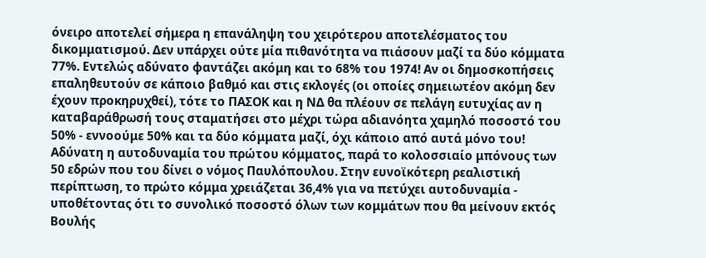όνειρο αποτελεί σήμερα η επανάληψη του χειρότερου αποτελέσματος του δικομματισμού. Δεν υπάρχει ούτε μία πιθανότητα να πιάσουν μαζί τα δύο κόμματα 77%. Εντελώς αδύνατο φαντάζει ακόμη και το 68% του 1974! Αν οι δημοσκοπήσεις επαληθευτούν σε κάποιο βαθμό και στις εκλογές (οι οποίες σημειωτέον ακόμη δεν έχουν προκηρυχθεί), τότε το ΠΑΣΟΚ και η ΝΔ θα πλέουν σε πελάγη ευτυχίας αν η καταβαράθρωσή τους σταματήσει στο μέχρι τώρα αδιανόητα χαμηλό ποσοστό του 50% - εννοούμε 50% και τα δύο κόμματα μαζί, όχι κάποιο από αυτά μόνο του!
Αδύνατη η αυτοδυναμία του πρώτου κόμματος, παρά το κολοσσιαίο μπόνους των 50 εδρών που του δίνει ο νόμος Παυλόπουλου. Στην ευνοϊκότερη ρεαλιστική περίπτωση, το πρώτο κόμμα χρειάζεται 36,4% για να πετύχει αυτοδυναμία - υποθέτοντας ότι το συνολικό ποσοστό όλων των κομμάτων που θα μείνουν εκτός Βουλής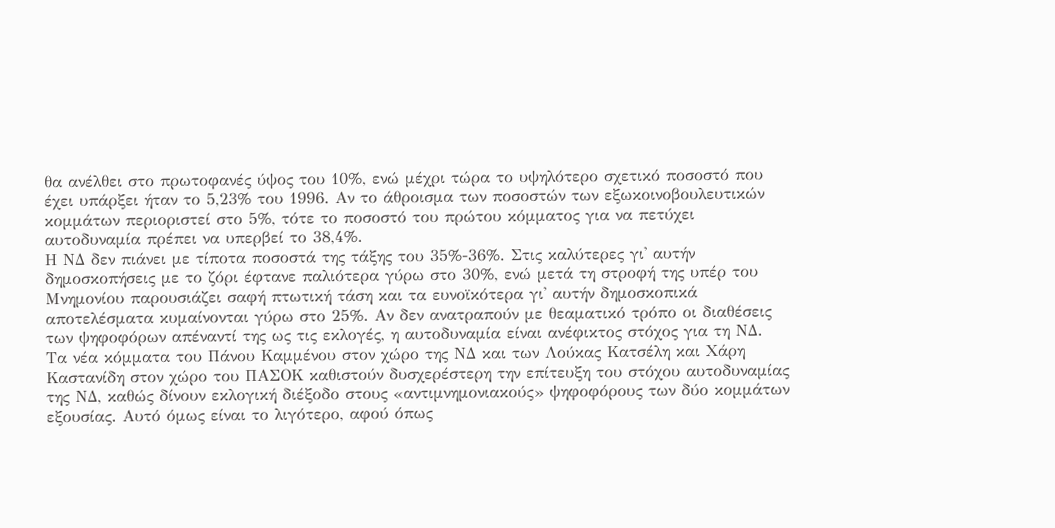θα ανέλθει στο πρωτοφανές ύψος του 10%, ενώ μέχρι τώρα το υψηλότερο σχετικό ποσοστό που έχει υπάρξει ήταν το 5,23% του 1996. Αν το άθροισμα των ποσοστών των εξωκοινοβουλευτικών κομμάτων περιοριστεί στο 5%, τότε το ποσοστό του πρώτου κόμματος για να πετύχει αυτοδυναμία πρέπει να υπερβεί το 38,4%.
Η ΝΔ δεν πιάνει με τίποτα ποσοστά της τάξης του 35%-36%. Στις καλύτερες γι' αυτήν δημοσκοπήσεις με το ζόρι έφτανε παλιότερα γύρω στο 30%, ενώ μετά τη στροφή της υπέρ του Μνημονίου παρουσιάζει σαφή πτωτική τάση και τα ευνοϊκότερα γι' αυτήν δημοσκοπικά αποτελέσματα κυμαίνονται γύρω στο 25%. Αν δεν ανατραπούν με θεαματικό τρόπο οι διαθέσεις των ψηφοφόρων απέναντί της ως τις εκλογές, η αυτοδυναμία είναι ανέφικτος στόχος για τη ΝΔ.
Τα νέα κόμματα του Πάνου Καμμένου στον χώρο της ΝΔ και των Λούκας Κατσέλη και Χάρη Καστανίδη στον χώρο του ΠΑΣΟΚ καθιστούν δυσχερέστερη την επίτευξη του στόχου αυτοδυναμίας της ΝΔ, καθώς δίνουν εκλογική διέξοδο στους «αντιμνημονιακούς» ψηφοφόρους των δύο κομμάτων εξουσίας. Αυτό όμως είναι το λιγότερο, αφού όπως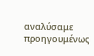αναλύσαμε προηγουμένως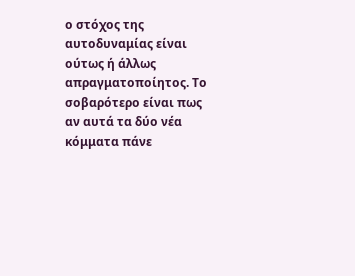ο στόχος της αυτοδυναμίας είναι ούτως ή άλλως απραγματοποίητος. Το σοβαρότερο είναι πως αν αυτά τα δύο νέα κόμματα πάνε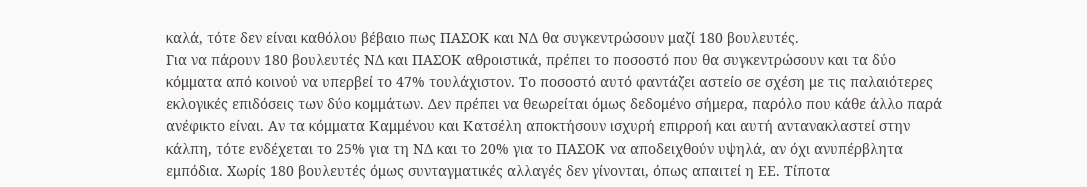καλά, τότε δεν είναι καθόλου βέβαιο πως ΠΑΣΟΚ και ΝΔ θα συγκεντρώσουν μαζί 180 βουλευτές.
Για να πάρουν 180 βουλευτές ΝΔ και ΠΑΣΟΚ αθροιστικά, πρέπει το ποσοστό που θα συγκεντρώσουν και τα δύο κόμματα από κοινού να υπερβεί το 47% τουλάχιστον. Το ποσοστό αυτό φαντάζει αστείο σε σχέση με τις παλαιότερες εκλογικές επιδόσεις των δύο κομμάτων. Δεν πρέπει να θεωρείται όμως δεδομένο σήμερα, παρόλο που κάθε άλλο παρά ανέφικτο είναι. Αν τα κόμματα Καμμένου και Κατσέλη αποκτήσουν ισχυρή επιρροή και αυτή αντανακλαστεί στην κάλπη, τότε ενδέχεται το 25% για τη ΝΔ και το 20% για το ΠΑΣΟΚ να αποδειχθούν υψηλά, αν όχι ανυπέρβλητα εμπόδια. Χωρίς 180 βουλευτές όμως συνταγματικές αλλαγές δεν γίνονται, όπως απαιτεί η ΕΕ. Τίποτα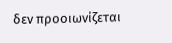δεν προοιωνίζεται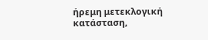ήρεμη μετεκλογική κατάσταση,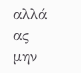αλλά ας μην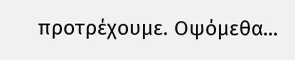προτρέχουμε. Οψόμεθα...